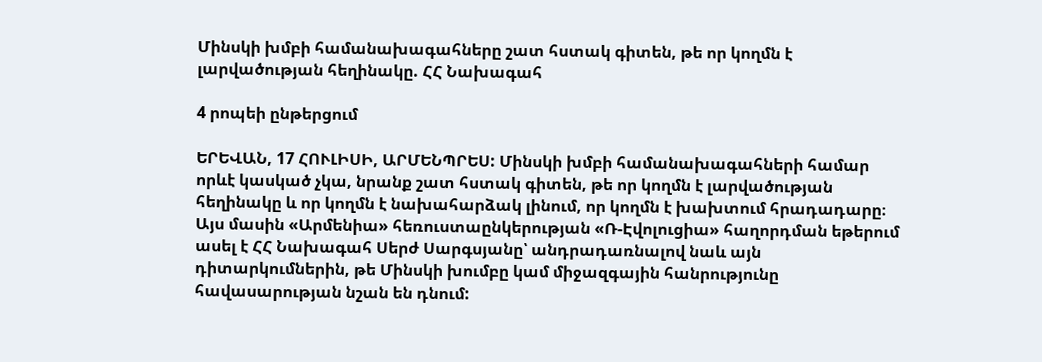Մինսկի խմբի համանախագահները շատ հստակ գիտեն, թե որ կողմն է լարվածության հեղինակը. ՀՀ Նախագահ

4 րոպեի ընթերցում

ԵՐԵՎԱՆ, 17 ՀՈՒԼԻՍԻ, ԱՐՄԵՆՊՐԵՍ: Մինսկի խմբի համանախագահների համար որևէ կասկած չկա, նրանք շատ հստակ գիտեն, թե որ կողմն է լարվածության հեղինակը և որ կողմն է նախահարձակ լինում, որ կողմն է խախտում հրադադարը։ Այս մասին «Արմենիա» հեռուստաընկերության «Ռ-Էվոլուցիա» հաղորդման եթերում ասել է ՀՀ Նախագահ Սերժ Սարգսյանը՝ անդրադառնալով նաև այն դիտարկումներին, թե Մինսկի խումբը կամ միջազգային հանրությունը հավասարության նշան են դնում: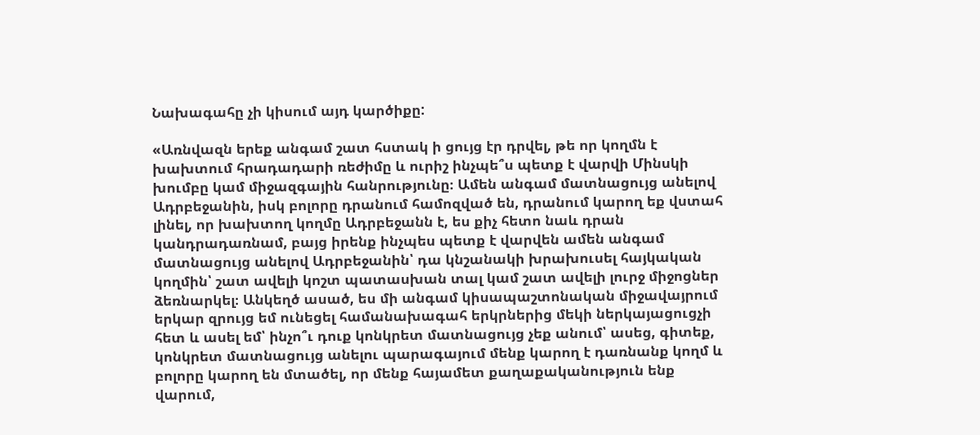Նախագահը չի կիսում այդ կարծիքը:

«Առնվազն երեք անգամ շատ հստակ ի ցույց էր դրվել, թե որ կողմն է խախտում հրադադարի ռեժիմը և ուրիշ ինչպե՞ս պետք է վարվի Մինսկի խումբը կամ միջազգային հանրությունը։ Ամեն անգամ մատնացույց անելով Ադրբեջանին, իսկ բոլորը դրանում համոզված են, դրանում կարող եք վստահ լինել, որ խախտող կողմը Ադրբեջանն է, ես քիչ հետո նաև դրան կանդրադառնամ, բայց իրենք ինչպես պետք է վարվեն ամեն անգամ մատնացույց անելով Ադրբեջանին՝ դա կնշանակի խրախուսել հայկական կողմին՝ շատ ավելի կոշտ պատասխան տալ կամ շատ ավելի լուրջ միջոցներ ձեռնարկել։ Անկեղծ ասած, ես մի անգամ կիսապաշտոնական միջավայրում երկար զրույց եմ ունեցել համանախագահ երկրներից մեկի ներկայացուցչի հետ և ասել եմ՝ ինչո՞ւ դուք կոնկրետ մատնացույց չեք անում՝ ասեց, գիտեք, կոնկրետ մատնացույց անելու պարագայում մենք կարող է դառնանք կողմ և բոլորը կարող են մտածել, որ մենք հայամետ քաղաքականություն ենք վարում,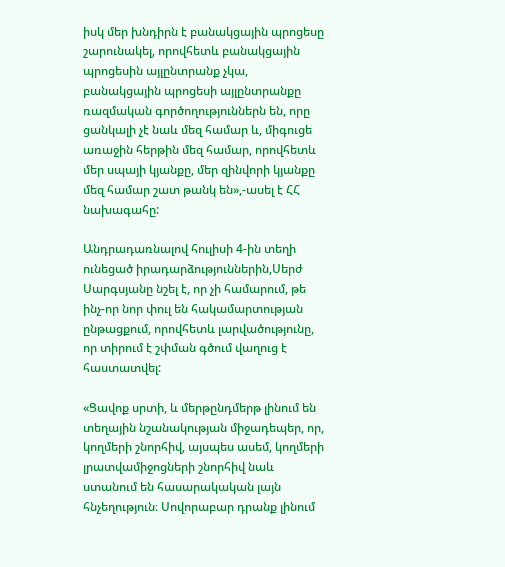իսկ մեր խնդիրն է բանակցային պրոցեսը շարունակել, որովհետև բանակցային պրոցեսին այլընտրանք չկա, բանակցային պրոցեսի այլընտրանքը ռազմական գործողություններն են, որը ցանկալի չէ նաև մեզ համար և, միգուցե առաջին հերթին մեզ համար, որովհետև մեր սպայի կյանքը, մեր զինվորի կյանքը մեզ համար շատ թանկ են»,-ասել է ՀՀ նախագահը:

Անդրադառնալով հուլիսի 4-ին տեղի ունեցած իրադարձություններին,Սերժ Սարգսյանը նշել է, որ չի համարում, թե ինչ-որ նոր փուլ են հակամարտության ընթացքում, որովհետև լարվածությունը, որ տիրում է շփման գծում վաղուց է հաստատվել:

«Ցավոք սրտի, և մերթընդմերթ լինում են տեղային նշանակության միջադեպեր, որ, կողմերի շնորհիվ, այսպես ասեմ, կողմերի լրատվամիջոցների շնորհիվ նաև ստանում են հասարակական լայն հնչեղություն։ Սովորաբար դրանք լինում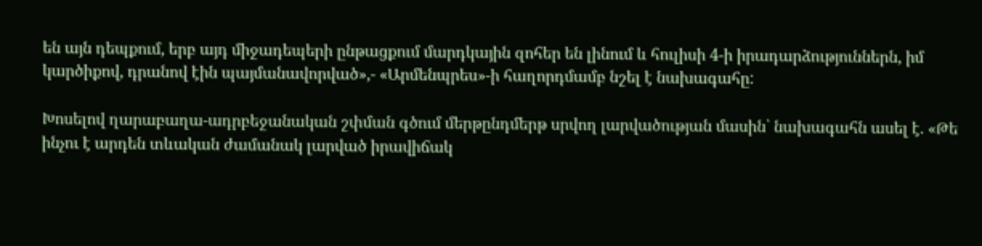են այն դեպքում, երբ այդ միջադեպերի ընթացքում մարդկային զոհեր են լինում և հուլիսի 4-ի իրադարձություններն, իմ կարծիքով, դրանով էին պայմանավորված»,- «Արմենպրես»-ի հաղորդմամբ նշել է նախագահը:

Խոսելով ղարաբաղա-ադրբեջանական շփման գծում մերթընդմերթ սրվող լարվածության մասին՝ նախագահն ասել է. «Թե ինչու է արդեն տևական ժամանակ լարված իրավիճակ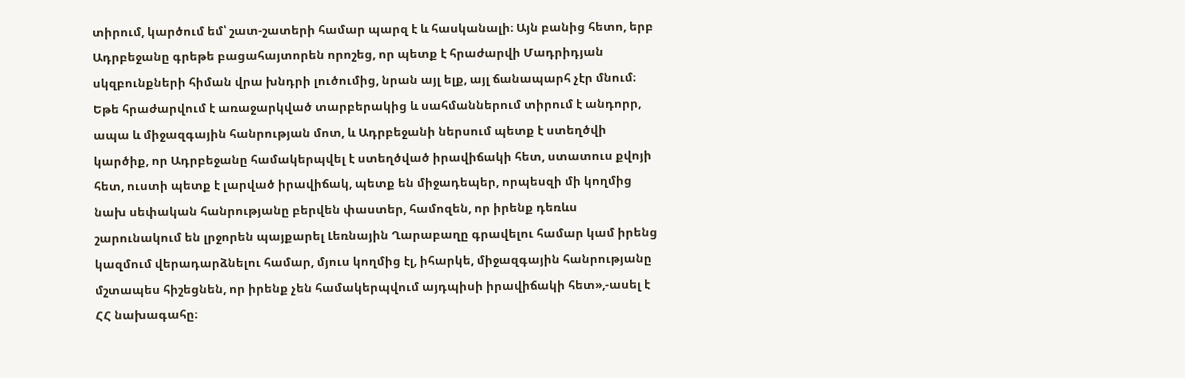տիրում, կարծում եմ՝ շատ-շատերի համար պարզ է և հասկանալի։ Այն բանից հետո, երբ Ադրբեջանը գրեթե բացահայտորեն որոշեց, որ պետք է հրաժարվի Մադրիդյան սկզբունքների հիման վրա խնդրի լուծումից, նրան այլ ելք, այլ ճանապարհ չէր մնում։ Եթե հրաժարվում է առաջարկված տարբերակից և սահմաններում տիրում է անդորր, ապա և միջազգային հանրության մոտ, և Ադրբեջանի ներսում պետք է ստեղծվի կարծիք, որ Ադրբեջանը համակերպվել է ստեղծված իրավիճակի հետ, ստատուս քվոյի հետ, ուստի պետք է լարված իրավիճակ, պետք են միջադեպեր, որպեսզի մի կողմից նախ սեփական հանրությանը բերվեն փաստեր, համոզեն, որ իրենք դեռևս շարունակում են լրջորեն պայքարել Լեռնային Ղարաբաղը գրավելու համար կամ իրենց կազմում վերադարձնելու համար, մյուս կողմից էլ, իհարկե, միջազգային հանրությանը մշտապես հիշեցնեն, որ իրենք չեն համակերպվում այդպիսի իրավիճակի հետ»,-ասել է ՀՀ նախագահը։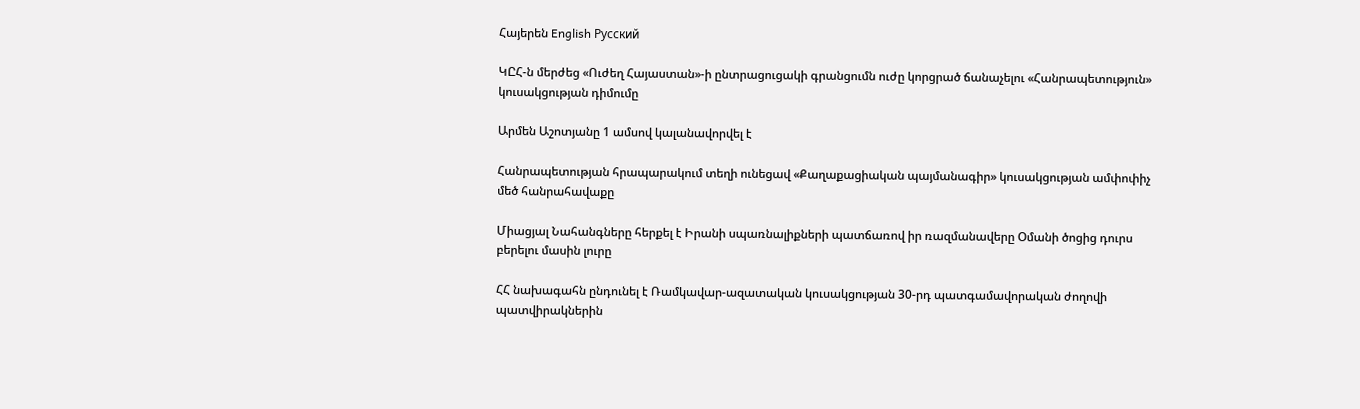Հայերեն English Русский

ԿԸՀ-ն մերժեց «Ուժեղ Հայաստան»-ի ընտրացուցակի գրանցումն ուժը կորցրած ճանաչելու «Հանրապետություն» կուսակցության դիմումը

Արմեն Աշոտյանը 1 ամսով կալանավորվել է

Հանրապետության հրապարակում տեղի ունեցավ «Քաղաքացիական պայմանագիր» կուսակցության ամփոփիչ մեծ հանրահավաքը

Միացյալ Նահանգները հերքել է Իրանի սպառնալիքների պատճառով իր ռազմանավերը Օմանի ծոցից դուրս բերելու մասին լուրը

ՀՀ նախագահն ընդունել է Ռամկավար-ազատական կուսակցության 30-րդ պատգամավորական ժողովի պատվիրակներին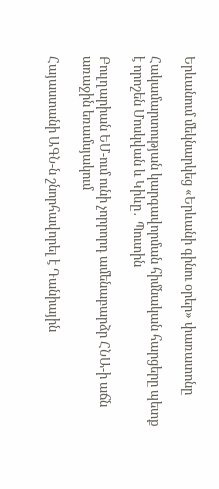Երևանում մեկնարկեց «Երևանի գինու օրեր» փառատոնը

Հակամարտության կարգավորման հիմնական հարցերը պետք է որոշեն Մոսկվան և Կիևը․ Պուտին

Բուլղարիան ԵՄ-ում ունի չորրորդ ամենաբարձր ՀՆԱ-ի աճն առաջին եռամսյակում

Հայաստանի ԱԳՆ-ն շնորհավորել է Դանիային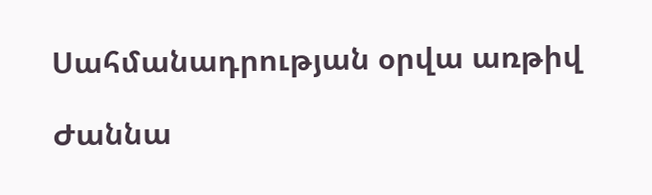Սահմանադրության օրվա առթիվ

Ժաննա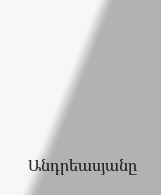Անդրեասյանը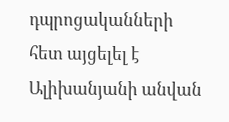դպրոցականների հետ այցելել է Ալիխանյանի անվան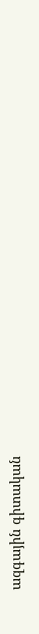ազգային գիտական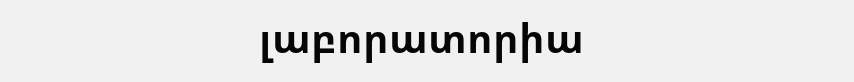լաբորատորիա